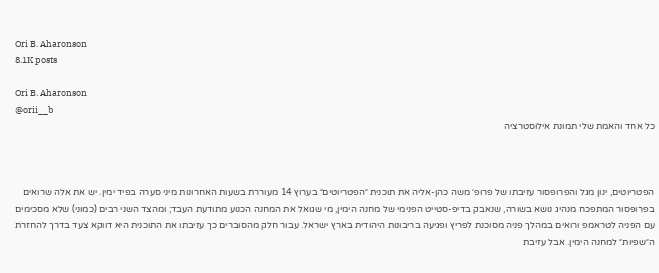Ori B. Aharonson
8.1K posts

Ori B. Aharonson
@orii__b
כל אחד והאמת שלי תמונת אילוסטרציה



הפטריוטים, ינון מגל והפרופסור עזיבתו של פרופ׳ משה כהן-אליה את תוכנית ״הפטריוטים״ בערוץ 14 מעוררת בשעות האחרונות מיני סערה בפיד ימין. יש את אלה שרואים בפרופסור המתפכח מנהיג נושא בשורה, שנאבק בדיפ-סטייט הפנימי של מחנה הימין, מי שגואל את המחנה הכנוע מתודעת העבד; ומהצד השני רבים (כמוני) שלא מסכימים עם הפניה לטראמפ ורואים במהלך פניה מסוכנת לפריץ ופגיעה בריבונות היהודית בארץ ישראל. עבור חלק מהסוברים כך עזיבתו את התוכנית היא דווקא צעד בדרך להחזרת ה״שפיות״ למחנה הימין. אבל עזיבת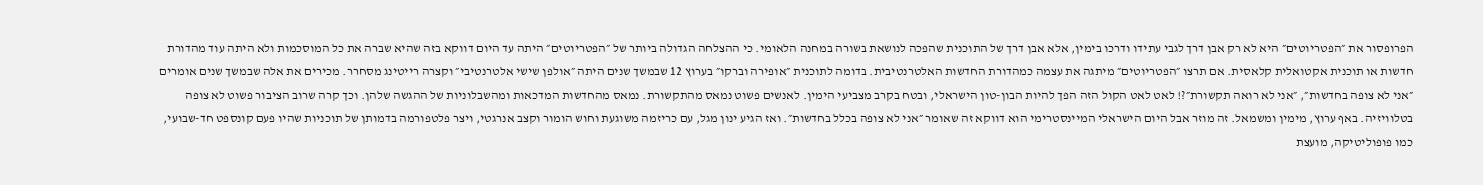הפרופסור את ״הפטריוטים״ היא לא רק אבן דרך לגבי עתידו ודרכו בימין, אלא אבן דרך של התוכנית שהפכה לנושאת בשורה במחנה הלאומי. כי ההצלחה הגדולה ביותר של ״הפטריוטים״ היתה עד היום דווקא בזה שהיא שברה את כל המוסכמות ולא היתה עוד מהדורת חדשות או תוכנית אקטואלית קלאסית. אם תרצו ״הפטריוטים״ מיתגה את עצמה כמהדורת החדשות האלטרנטיבית. בדומה לתוכנית ״אופירה וברקו״ בערוץ 12 שבמשך שנים היתה ״אולפן שישי אלטרנטיבי״ וקצרה רייטינג מסחרר. מכירים את אלה שבמשך שנים אומרים ״אני לא צופה בחדשות״, ״אני לא רואה תקשורת״?! לאט לאט הקול הזה הפך להיות הבון-טון הישראלי, ובטח בקרב מצביעי הימין. לאנשים פשוט נמאס מהתקשורת. נמאס מהחדשות המדכאות ומהשבלוניות של ההגשה שלהן. וכך קרה שרוב הציבור פשוט לא צופה בטלוויזיה. באף ערוץ, מימין ומשמאל. זה מוזר אבל היום הישראלי המיינסטרימי הוא דווקא זה שאומר ״אני לא צופה בכלל בחדשות״. ואז הגיע ינון מגל, עם כריזמה משוגעת וחוש הומור וקצב אנרגטי, ויצר פלטפורמה בדמותן של תוכניות שהיו פעם קונספט חד-שבועי, כמו פופוליטיקה, מועצת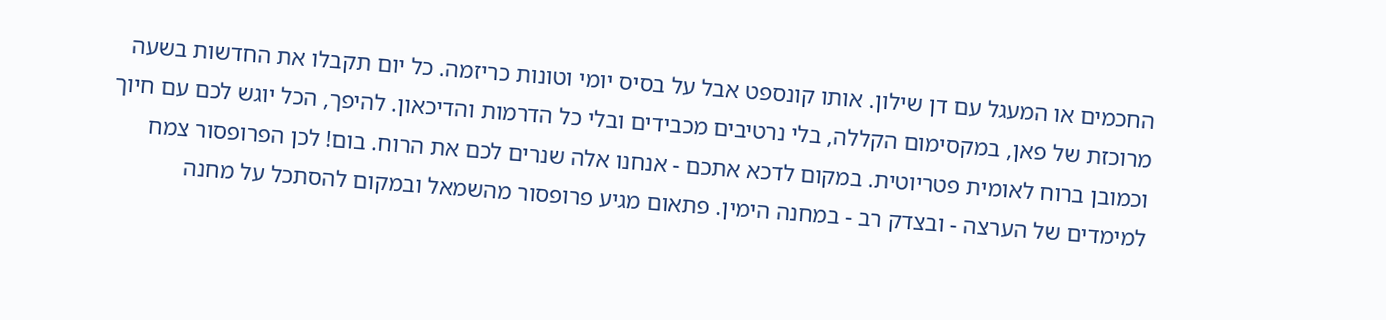החכמים או המעגל עם דן שילון. אותו קונספט אבל על בסיס יומי וטונות כריזמה. כל יום תקבלו את החדשות בשעה מרוכזת של פאן, במקסימום הקללה, בלי נרטיבים מכבידים ובלי כל הדרמות והדיכאון. להיפך, הכל יוגש לכם עם חיוך וכמובן ברוח לאומית פטריוטית. במקום לדכא אתכם - אנחנו אלה שנרים לכם את הרוח. בום! לכן הפרופסור צמח למימדים של הערצה - ובצדק רב - במחנה הימין. פתאום מגיע פרופסור מהשמאל ובמקום להסתכל על מחנה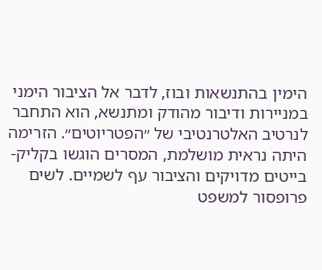הימין בהתנשאות ובוז, לדבר אל הציבור הימני במניירות ודיבור מהודק ומתנשא, הוא התחבר לנרטיב האלטרנטיבי של ״הפטריוטים״. הזרימה היתה נראית מושלמת, המסרים הוגשו בקליק-בייטים מדויקים והציבור עף לשמיים. לשים פרופסור למשפט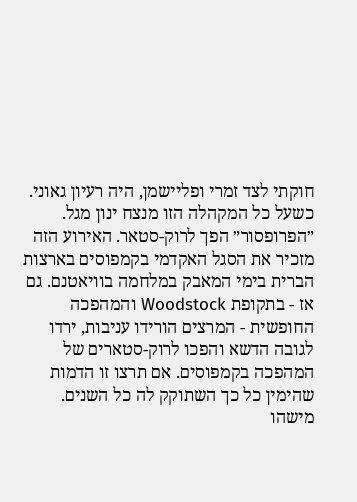חוקתי לצד זמרי ופליישמן, היה רעיון גאוני. כשעל כל המקהלה הזו מנצח ינון מגל. ״הפרופסור״ הפך לרוק-סטאר. האירוע הזה מזכיר את הסגל האקדמי בקמפוסים בארצות הברית בימי המאבק במלחמה בוויאטנם. גם אז - בתקופת Woodstock והמהפכה החופשית - המרצים הורידו עניבות, ירדו לגובה הדשא והפכו לרוק-סטארים של המהפכה בקמפוסים. אם תרצו זו הדמות שהימין כל כך השתוקק לה כל השנים. מישהו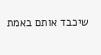שיכבד אותם באמת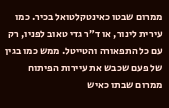ממרום שבטו כאינטקלטואל בכיר. כמו עירית לינור, או ד״ר גדי טאוב לפניו, רק עם כל התפאורה והטייטל. ממש כמו בגין של פעם שכבש את עיירות הפיתוח ממרום שבתו כאיש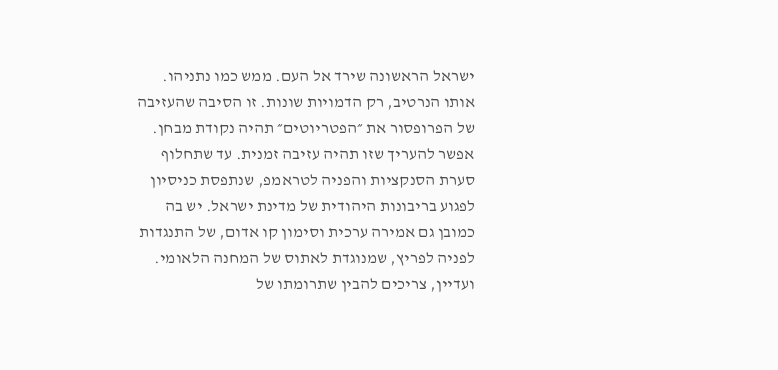ישראל הראשונה שירד אל העם. ממש כמו נתניהו. אותו הנרטיב, רק הדמויות שונות. זו הסיבה שהעזיבה של הפרופסור את ״הפטריוטים״ תהיה נקודת מבחן. אפשר להעריך שזו תהיה עזיבה זמנית. עד שתחלוף סערת הסנקציות והפניה לטראמפ, שנתפסת כניסיון לפגוע בריבונות היהודית של מדינת ישראל. יש בה כמובן גם אמירה ערכית וסימון קו אדום, של התנגדות לפניה לפריץ, שמנוגדת לאתוס של המחנה הלאומי. ועדיין, צריכים להבין שתרומתו של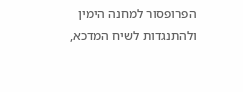הפרופסור למחנה הימין ולהתנגדות לשיח המדכא,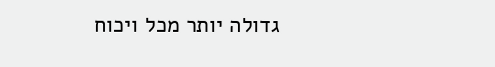גדולה יותר מכל ויכוח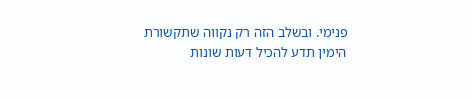פנימי. ובשלב הזה רק נקווה שתקשורת הימין תדע להכיל דעות שונות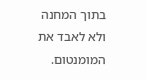בתוך המחנה ולא לאבד את המומנטום.